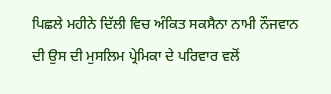ਪਿਛਲੇ ਮਹੀਨੇ ਦਿੱਲੀ ਵਿਚ ਅੰਕਿਤ ਸਕਸੈਨਾ ਨਾਮੀ ਨੌਜਵਾਨ ਦੀ ਉਸ ਦੀ ਮੁਸਲਿਮ ਪ੍ਰੇਮਿਕਾ ਦੇ ਪਰਿਵਾਰ ਵਲੋਂ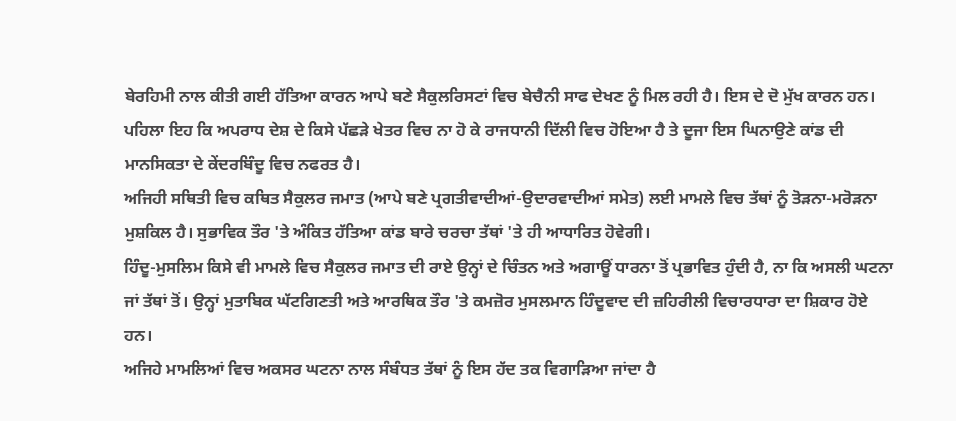ਬੇਰਹਿਮੀ ਨਾਲ ਕੀਤੀ ਗਈ ਹੱਤਿਆ ਕਾਰਨ ਆਪੇ ਬਣੇ ਸੈਕੁਲਰਿਸਟਾਂ ਵਿਚ ਬੇਚੈਨੀ ਸਾਫ ਦੇਖਣ ਨੂੰ ਮਿਲ ਰਹੀ ਹੈ। ਇਸ ਦੇ ਦੋ ਮੁੱਖ ਕਾਰਨ ਹਨ। ਪਹਿਲਾ ਇਹ ਕਿ ਅਪਰਾਧ ਦੇਸ਼ ਦੇ ਕਿਸੇ ਪੱਛੜੇ ਖੇਤਰ ਵਿਚ ਨਾ ਹੋ ਕੇ ਰਾਜਧਾਨੀ ਦਿੱਲੀ ਵਿਚ ਹੋਇਆ ਹੈ ਤੇ ਦੂਜਾ ਇਸ ਘਿਨਾਉਣੇ ਕਾਂਡ ਦੀ ਮਾਨਸਿਕਤਾ ਦੇ ਕੇਂਦਰਬਿੰਦੂ ਵਿਚ ਨਫਰਤ ਹੈ।
ਅਜਿਹੀ ਸਥਿਤੀ ਵਿਚ ਕਥਿਤ ਸੈਕੁਲਰ ਜਮਾਤ (ਆਪੇ ਬਣੇ ਪ੍ਰਗਤੀਵਾਦੀਆਂ-ਉਦਾਰਵਾਦੀਆਂ ਸਮੇਤ) ਲਈ ਮਾਮਲੇ ਵਿਚ ਤੱਥਾਂ ਨੂੰ ਤੋੜਨਾ-ਮਰੋੜਨਾ ਮੁਸ਼ਕਿਲ ਹੈ। ਸੁਭਾਵਿਕ ਤੌਰ 'ਤੇ ਅੰਕਿਤ ਹੱਤਿਆ ਕਾਂਡ ਬਾਰੇ ਚਰਚਾ ਤੱਥਾਂ 'ਤੇ ਹੀ ਆਧਾਰਿਤ ਹੋਵੇਗੀ।
ਹਿੰਦੂ-ਮੁਸਲਿਮ ਕਿਸੇ ਵੀ ਮਾਮਲੇ ਵਿਚ ਸੈਕੁਲਰ ਜਮਾਤ ਦੀ ਰਾਏ ਉਨ੍ਹਾਂ ਦੇ ਚਿੰਤਨ ਅਤੇ ਅਗਾਊਂ ਧਾਰਨਾ ਤੋਂ ਪ੍ਰਭਾਵਿਤ ਹੁੰਦੀ ਹੈ, ਨਾ ਕਿ ਅਸਲੀ ਘਟਨਾ ਜਾਂ ਤੱਥਾਂ ਤੋਂ। ਉਨ੍ਹਾਂ ਮੁਤਾਬਿਕ ਘੱਟਗਿਣਤੀ ਅਤੇ ਆਰਥਿਕ ਤੌਰ 'ਤੇ ਕਮਜ਼ੋਰ ਮੁਸਲਮਾਨ ਹਿੰਦੂਵਾਦ ਦੀ ਜ਼ਹਿਰੀਲੀ ਵਿਚਾਰਧਾਰਾ ਦਾ ਸ਼ਿਕਾਰ ਹੋਏ ਹਨ।
ਅਜਿਹੇ ਮਾਮਲਿਆਂ ਵਿਚ ਅਕਸਰ ਘਟਨਾ ਨਾਲ ਸੰਬੰਧਤ ਤੱਥਾਂ ਨੂੰ ਇਸ ਹੱਦ ਤਕ ਵਿਗਾੜਿਆ ਜਾਂਦਾ ਹੈ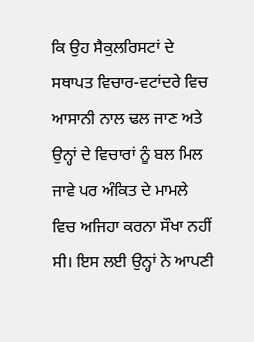ਕਿ ਉਹ ਸੈਕੁਲਰਿਸਟਾਂ ਦੇ ਸਥਾਪਤ ਵਿਚਾਰ-ਵਟਾਂਦਰੇ ਵਿਚ ਆਸਾਨੀ ਨਾਲ ਢਲ ਜਾਣ ਅਤੇ ਉਨ੍ਹਾਂ ਦੇ ਵਿਚਾਰਾਂ ਨੂੰ ਬਲ ਮਿਲ ਜਾਵੇ ਪਰ ਅੰਕਿਤ ਦੇ ਮਾਮਲੇ ਵਿਚ ਅਜਿਹਾ ਕਰਨਾ ਸੌਖਾ ਨਹੀਂ ਸੀ। ਇਸ ਲਈ ਉਨ੍ਹਾਂ ਨੇ ਆਪਣੀ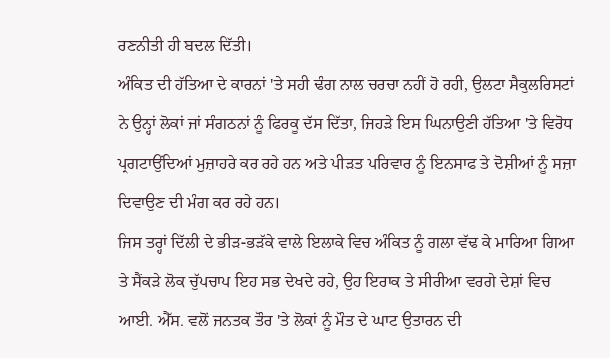ਰਣਨੀਤੀ ਹੀ ਬਦਲ ਦਿੱਤੀ।
ਅੰਕਿਤ ਦੀ ਹੱਤਿਆ ਦੇ ਕਾਰਨਾਂ 'ਤੇ ਸਹੀ ਢੰਗ ਨਾਲ ਚਰਚਾ ਨਹੀਂ ਹੋ ਰਹੀ, ਉਲਟਾ ਸੈਕੁਲਰਿਸਟਾਂ ਨੇ ਉਨ੍ਹਾਂ ਲੋਕਾਂ ਜਾਂ ਸੰਗਠਨਾਂ ਨੂੰ ਫਿਰਕੂ ਦੱਸ ਦਿੱਤਾ, ਜਿਹੜੇ ਇਸ ਘਿਨਾਉਣੀ ਹੱਤਿਆ 'ਤੇ ਵਿਰੋਧ ਪ੍ਰਗਟਾਉਂਦਿਆਂ ਮੁਜ਼ਾਹਰੇ ਕਰ ਰਹੇ ਹਨ ਅਤੇ ਪੀੜਤ ਪਰਿਵਾਰ ਨੂੰ ਇਨਸਾਫ ਤੇ ਦੋਸ਼ੀਆਂ ਨੂੰ ਸਜ਼ਾ ਦਿਵਾਉਣ ਦੀ ਮੰਗ ਕਰ ਰਹੇ ਹਨ।
ਜਿਸ ਤਰ੍ਹਾਂ ਦਿੱਲੀ ਦੇ ਭੀੜ-ਭੜੱਕੇ ਵਾਲੇ ਇਲਾਕੇ ਵਿਚ ਅੰਕਿਤ ਨੂੰ ਗਲਾ ਵੱਢ ਕੇ ਮਾਰਿਆ ਗਿਆ ਤੇ ਸੈਂਕੜੇ ਲੋਕ ਚੁੱਪਚਾਪ ਇਹ ਸਭ ਦੇਖਦੇ ਰਹੇ, ਉਹ ਇਰਾਕ ਤੇ ਸੀਰੀਆ ਵਰਗੇ ਦੇਸ਼ਾਂ ਵਿਚ ਆਈ. ਐੱਸ. ਵਲੋਂ ਜਨਤਕ ਤੌਰ 'ਤੇ ਲੋਕਾਂ ਨੂੰ ਮੌਤ ਦੇ ਘਾਟ ਉਤਾਰਨ ਦੀ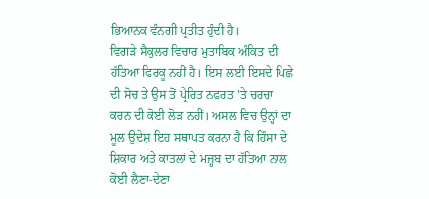ਭਿਆਨਕ ਵੰਨਗੀ ਪ੍ਰਤੀਤ ਹੁੰਦੀ ਹੈ।
ਵਿਗੜੇ ਸੈਕੁਲਰ ਵਿਚਾਰ ਮੁਤਾਬਿਕ ਅੰਕਿਤ ਦੀ ਹੱਤਿਆ ਫਿਰਕੂ ਨਹੀਂ ਹੈ। ਇਸ ਲਈ ਇਸਦੇ ਪਿਛੇ ਦੀ ਸੋਚ ਤੇ ਉਸ ਤੋਂ ਪ੍ਰੇਰਿਤ ਨਫਰਤ 'ਤੇ ਚਰਚਾ ਕਰਨ ਦੀ ਕੋਈ ਲੋੜ ਨਹੀਂ। ਅਸਲ ਵਿਚ ਉਨ੍ਹਾਂ ਦਾ ਮੂਲ ਉਦੇਸ਼ ਇਹ ਸਥਾਪਤ ਕਰਨਾ ਹੈ ਕਿ ਹਿੰਸਾ ਦੇ ਸ਼ਿਕਾਰ ਅਤੇ ਕਾਤਲਾਂ ਦੇ ਮਜ਼੍ਹਬ ਦਾ ਹੱਤਿਆ ਨਾਲ ਕੋਈ ਲੈਣਾ-ਦੇਣਾ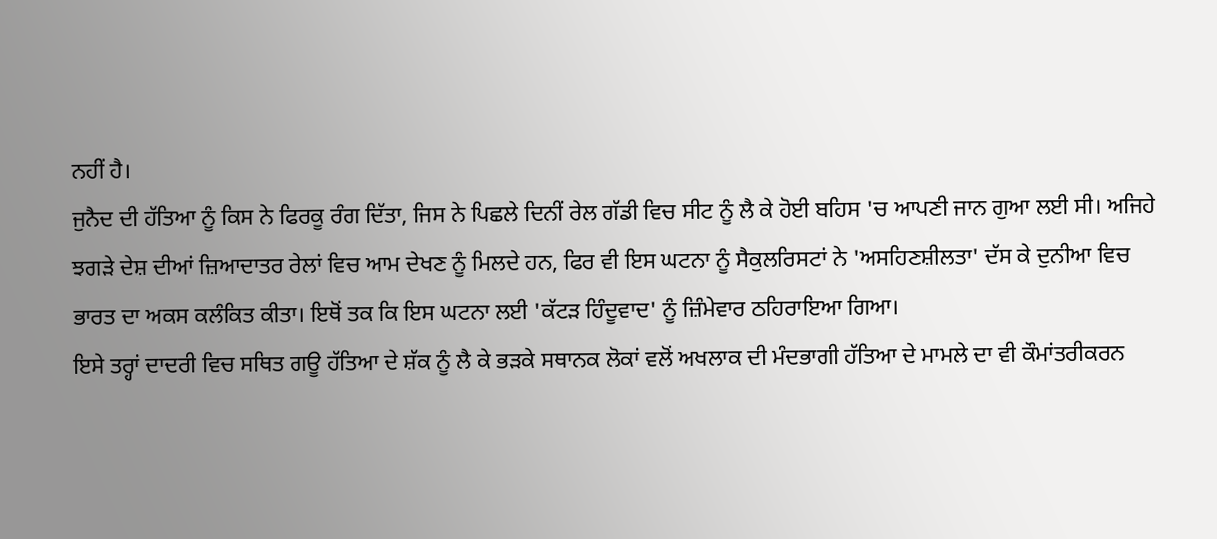ਨਹੀਂ ਹੈ।
ਜੁਨੈਦ ਦੀ ਹੱਤਿਆ ਨੂੰ ਕਿਸ ਨੇ ਫਿਰਕੂ ਰੰਗ ਦਿੱਤਾ, ਜਿਸ ਨੇ ਪਿਛਲੇ ਦਿਨੀਂ ਰੇਲ ਗੱਡੀ ਵਿਚ ਸੀਟ ਨੂੰ ਲੈ ਕੇ ਹੋਈ ਬਹਿਸ 'ਚ ਆਪਣੀ ਜਾਨ ਗੁਆ ਲਈ ਸੀ। ਅਜਿਹੇ ਝਗੜੇ ਦੇਸ਼ ਦੀਆਂ ਜ਼ਿਆਦਾਤਰ ਰੇਲਾਂ ਵਿਚ ਆਮ ਦੇਖਣ ਨੂੰ ਮਿਲਦੇ ਹਨ, ਫਿਰ ਵੀ ਇਸ ਘਟਨਾ ਨੂੰ ਸੈਕੁਲਰਿਸਟਾਂ ਨੇ 'ਅਸਹਿਣਸ਼ੀਲਤਾ' ਦੱਸ ਕੇ ਦੁਨੀਆ ਵਿਚ ਭਾਰਤ ਦਾ ਅਕਸ ਕਲੰਕਿਤ ਕੀਤਾ। ਇਥੋਂ ਤਕ ਕਿ ਇਸ ਘਟਨਾ ਲਈ 'ਕੱਟੜ ਹਿੰਦੂਵਾਦ' ਨੂੰ ਜ਼ਿੰਮੇਵਾਰ ਠਹਿਰਾਇਆ ਗਿਆ।
ਇਸੇ ਤਰ੍ਹਾਂ ਦਾਦਰੀ ਵਿਚ ਸਥਿਤ ਗਊ ਹੱਤਿਆ ਦੇ ਸ਼ੱਕ ਨੂੰ ਲੈ ਕੇ ਭੜਕੇ ਸਥਾਨਕ ਲੋਕਾਂ ਵਲੋਂ ਅਖਲਾਕ ਦੀ ਮੰਦਭਾਗੀ ਹੱਤਿਆ ਦੇ ਮਾਮਲੇ ਦਾ ਵੀ ਕੌਮਾਂਤਰੀਕਰਨ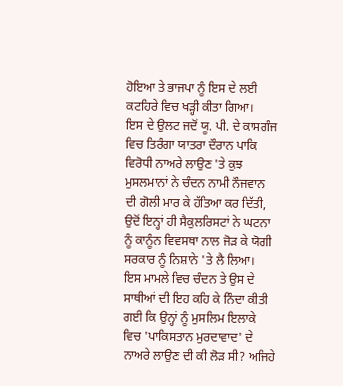ਹੋਇਆ ਤੇ ਭਾਜਪਾ ਨੂੰ ਇਸ ਦੇ ਲਈ ਕਟਹਿਰੇ ਵਿਚ ਖੜ੍ਹੀ ਕੀਤਾ ਗਿਆ।
ਇਸ ਦੇ ਉਲਟ ਜਦੋਂ ਯੂ. ਪੀ. ਦੇ ਕਾਸਗੰਜ ਵਿਚ ਤਿਰੰਗਾ ਯਾਤਰਾ ਦੌਰਾਨ ਪਾਕਿ ਵਿਰੋਧੀ ਨਾਅਰੇ ਲਾਉਣ 'ਤੇ ਕੁਝ ਮੁਸਲਮਾਨਾਂ ਨੇ ਚੰਦਨ ਨਾਮੀ ਨੌਜਵਾਨ ਦੀ ਗੋਲੀ ਮਾਰ ਕੇ ਹੱਤਿਆ ਕਰ ਦਿੱਤੀ, ਉਦੋਂ ਇਨ੍ਹਾਂ ਹੀ ਸੈਕੁਲਰਿਸਟਾਂ ਨੇ ਘਟਨਾ ਨੂੰ ਕਾਨੂੰਨ ਵਿਵਸਥਾ ਨਾਲ ਜੋੜ ਕੇ ਯੋਗੀ ਸਰਕਾਰ ਨੂੰ ਨਿਸ਼ਾਨੇ 'ਤੇ ਲੈ ਲਿਆ।
ਇਸ ਮਾਮਲੇ ਵਿਚ ਚੰਦਨ ਤੇ ਉਸ ਦੇ ਸਾਥੀਆਂ ਦੀ ਇਹ ਕਹਿ ਕੇ ਨਿੰਦਾ ਕੀਤੀ ਗਈ ਕਿ ਉਨ੍ਹਾਂ ਨੂੰ ਮੁਸਲਿਮ ਇਲਾਕੇ ਵਿਚ 'ਪਾਕਿਸਤਾਨ ਮੁਰਦਾਵਾਦ' ਦੇ ਨਾਅਰੇ ਲਾਉਣ ਦੀ ਕੀ ਲੋੜ ਸੀ? ਅਜਿਹੇ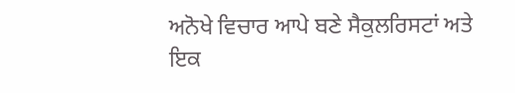ਅਨੋਖੇ ਵਿਚਾਰ ਆਪੇ ਬਣੇ ਸੈਕੁਲਰਿਸਟਾਂ ਅਤੇ ਇਕ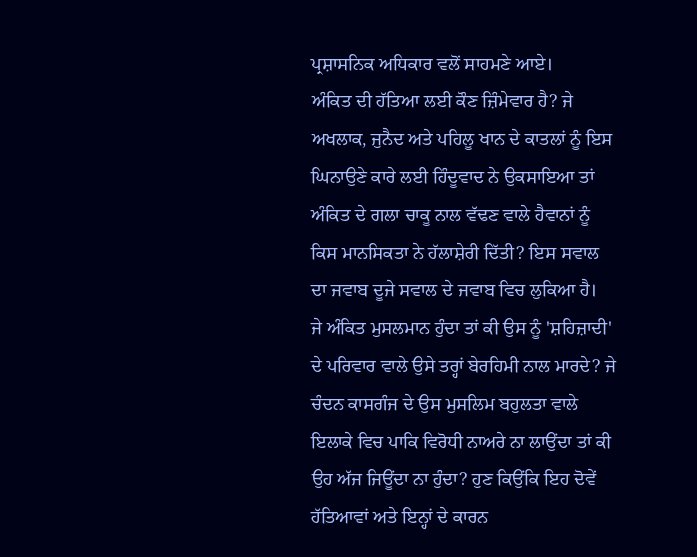ਪ੍ਰਸ਼ਾਸਨਿਕ ਅਧਿਕਾਰ ਵਲੋਂ ਸਾਹਮਣੇ ਆਏ।
ਅੰਕਿਤ ਦੀ ਹੱਤਿਆ ਲਈ ਕੌਣ ਜ਼ਿੰਮੇਵਾਰ ਹੈ? ਜੇ ਅਖਲਾਕ, ਜੁਨੈਦ ਅਤੇ ਪਹਿਲੂ ਖਾਨ ਦੇ ਕਾਤਲਾਂ ਨੂੰ ਇਸ ਘਿਨਾਉਣੇ ਕਾਰੇ ਲਈ ਹਿੰਦੂਵਾਦ ਨੇ ਉਕਸਾਇਆ ਤਾਂ ਅੰਕਿਤ ਦੇ ਗਲਾ ਚਾਕੂ ਨਾਲ ਵੱਢਣ ਵਾਲੇ ਹੈਵਾਨਾਂ ਨੂੰ ਕਿਸ ਮਾਨਸਿਕਤਾ ਨੇ ਹੱਲਾਸ਼ੇਰੀ ਦਿੱਤੀ? ਇਸ ਸਵਾਲ ਦਾ ਜਵਾਬ ਦੂਜੇ ਸਵਾਲ ਦੇ ਜਵਾਬ ਵਿਚ ਲੁਕਿਆ ਹੈ।
ਜੇ ਅੰਕਿਤ ਮੁਸਲਮਾਨ ਹੁੰਦਾ ਤਾਂ ਕੀ ਉਸ ਨੂੰ 'ਸ਼ਹਿਜ਼ਾਦੀ' ਦੇ ਪਰਿਵਾਰ ਵਾਲੇ ਉਸੇ ਤਰ੍ਹਾਂ ਬੇਰਹਿਮੀ ਨਾਲ ਮਾਰਦੇ? ਜੇ ਚੰਦਨ ਕਾਸਗੰਜ ਦੇ ਉਸ ਮੁਸਲਿਮ ਬਹੁਲਤਾ ਵਾਲੇ ਇਲਾਕੇ ਵਿਚ ਪਾਕਿ ਵਿਰੋਧੀ ਨਾਅਰੇ ਨਾ ਲਾਉਂਦਾ ਤਾਂ ਕੀ ਉਹ ਅੱਜ ਜਿਊਂਦਾ ਨਾ ਹੁੰਦਾ? ਹੁਣ ਕਿਉਂਕਿ ਇਹ ਦੋਵੇਂ ਹੱਤਿਆਵਾਂ ਅਤੇ ਇਨ੍ਹਾਂ ਦੇ ਕਾਰਨ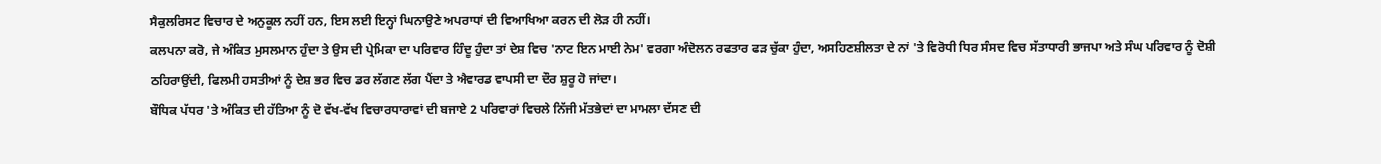ਸੈਕੁਲਰਿਸਟ ਵਿਚਾਰ ਦੇ ਅਨੁਕੂਲ ਨਹੀਂ ਹਨ, ਇਸ ਲਈ ਇਨ੍ਹਾਂ ਘਿਨਾਉਣੇ ਅਪਰਾਧਾਂ ਦੀ ਵਿਆਖਿਆ ਕਰਨ ਦੀ ਲੋੜ ਹੀ ਨਹੀਂ।
ਕਲਪਨਾ ਕਰੋ, ਜੇ ਅੰਕਿਤ ਮੁਸਲਮਾਨ ਹੁੰਦਾ ਤੇ ਉਸ ਦੀ ਪ੍ਰੇਮਿਕਾ ਦਾ ਪਰਿਵਾਰ ਹਿੰਦੂ ਹੁੰਦਾ ਤਾਂ ਦੇਸ਼ ਵਿਚ 'ਨਾਟ ਇਨ ਮਾਈ ਨੇਮ' ਵਰਗਾ ਅੰਦੋਲਨ ਰਫਤਾਰ ਫੜ ਚੁੱਕਾ ਹੁੰਦਾ, ਅਸਹਿਣਸ਼ੀਲਤਾ ਦੇ ਨਾਂ 'ਤੇ ਵਿਰੋਧੀ ਧਿਰ ਸੰਸਦ ਵਿਚ ਸੱਤਾਧਾਰੀ ਭਾਜਪਾ ਅਤੇ ਸੰਘ ਪਰਿਵਾਰ ਨੂੰ ਦੋਸ਼ੀ ਠਹਿਰਾਉਂਦੀ, ਫਿਲਮੀ ਹਸਤੀਆਂ ਨੂੰ ਦੇਸ਼ ਭਰ ਵਿਚ ਡਰ ਲੱਗਣ ਲੱਗ ਪੈਂਦਾ ਤੇ ਐਵਾਰਡ ਵਾਪਸੀ ਦਾ ਦੌਰ ਸ਼ੁਰੂ ਹੋ ਜਾਂਦਾ।
ਬੌਧਿਕ ਪੱਧਰ 'ਤੇ ਅੰਕਿਤ ਦੀ ਹੱਤਿਆ ਨੂੰ ਦੋ ਵੱਖ-ਵੱਖ ਵਿਚਾਰਧਾਰਾਵਾਂ ਦੀ ਬਜਾਏ 2 ਪਰਿਵਾਰਾਂ ਵਿਚਲੇ ਨਿੱਜੀ ਮੱਤਭੇਦਾਂ ਦਾ ਮਾਮਲਾ ਦੱਸਣ ਦੀ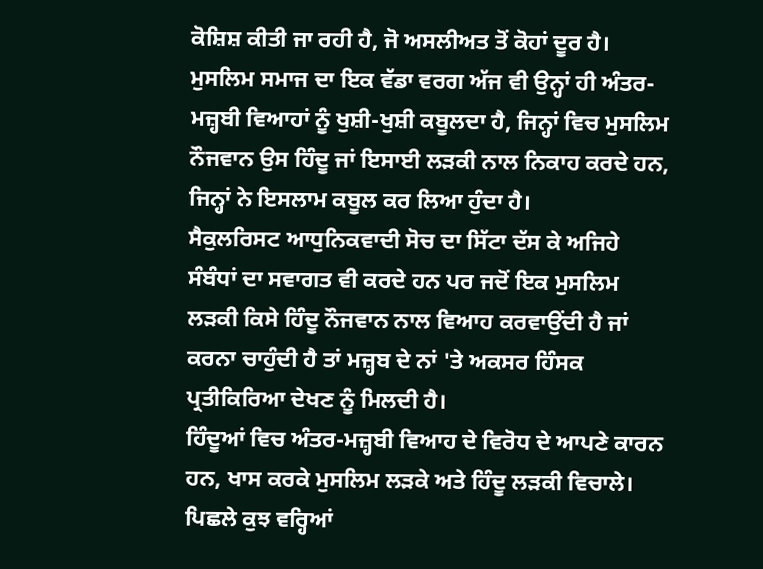ਕੋਸ਼ਿਸ਼ ਕੀਤੀ ਜਾ ਰਹੀ ਹੈ, ਜੋ ਅਸਲੀਅਤ ਤੋਂ ਕੋਹਾਂ ਦੂਰ ਹੈ। ਮੁਸਲਿਮ ਸਮਾਜ ਦਾ ਇਕ ਵੱਡਾ ਵਰਗ ਅੱਜ ਵੀ ਉਨ੍ਹਾਂ ਹੀ ਅੰਤਰ-ਮਜ਼੍ਹਬੀ ਵਿਆਹਾਂ ਨੂੰ ਖੁਸ਼ੀ-ਖੁਸ਼ੀ ਕਬੂਲਦਾ ਹੈ, ਜਿਨ੍ਹਾਂ ਵਿਚ ਮੁਸਲਿਮ ਨੌਜਵਾਨ ਉਸ ਹਿੰਦੂ ਜਾਂ ਇਸਾਈ ਲੜਕੀ ਨਾਲ ਨਿਕਾਹ ਕਰਦੇ ਹਨ, ਜਿਨ੍ਹਾਂ ਨੇ ਇਸਲਾਮ ਕਬੂਲ ਕਰ ਲਿਆ ਹੁੰਦਾ ਹੈ।
ਸੈਕੁਲਰਿਸਟ ਆਧੁਨਿਕਵਾਦੀ ਸੋਚ ਦਾ ਸਿੱਟਾ ਦੱਸ ਕੇ ਅਜਿਹੇ ਸੰਬੰਧਾਂ ਦਾ ਸਵਾਗਤ ਵੀ ਕਰਦੇ ਹਨ ਪਰ ਜਦੋਂ ਇਕ ਮੁਸਲਿਮ ਲੜਕੀ ਕਿਸੇ ਹਿੰਦੂ ਨੌਜਵਾਨ ਨਾਲ ਵਿਆਹ ਕਰਵਾਉਂਦੀ ਹੈ ਜਾਂ ਕਰਨਾ ਚਾਹੁੰਦੀ ਹੈ ਤਾਂ ਮਜ਼੍ਹਬ ਦੇ ਨਾਂ 'ਤੇ ਅਕਸਰ ਹਿੰਸਕ ਪ੍ਰਤੀਕਿਰਿਆ ਦੇਖਣ ਨੂੰ ਮਿਲਦੀ ਹੈ।
ਹਿੰਦੂਆਂ ਵਿਚ ਅੰਤਰ-ਮਜ਼੍ਹਬੀ ਵਿਆਹ ਦੇ ਵਿਰੋਧ ਦੇ ਆਪਣੇ ਕਾਰਨ ਹਨ, ਖਾਸ ਕਰਕੇ ਮੁਸਲਿਮ ਲੜਕੇ ਅਤੇ ਹਿੰਦੂ ਲੜਕੀ ਵਿਚਾਲੇ। ਪਿਛਲੇ ਕੁਝ ਵਰ੍ਹਿਆਂ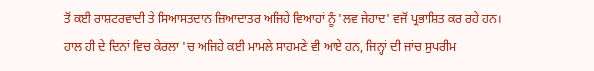ਤੋਂ ਕਈ ਰਾਸ਼ਟਰਵਾਦੀ ਤੇ ਸਿਆਸਤਦਾਨ ਜ਼ਿਆਦਾਤਰ ਅਜਿਹੇ ਵਿਆਹਾਂ ਨੂੰ 'ਲਵ ਜੇਹਾਦ' ਵਜੋਂ ਪ੍ਰਭਾਸ਼ਿਤ ਕਰ ਰਹੇ ਹਨ।
ਹਾਲ ਹੀ ਦੇ ਦਿਨਾਂ ਵਿਚ ਕੇਰਲਾ 'ਚ ਅਜਿਹੇ ਕਈ ਮਾਮਲੇ ਸਾਹਮਣੇ ਵੀ ਆਏ ਹਨ, ਜਿਨ੍ਹਾਂ ਦੀ ਜਾਂਚ ਸੁਪਰੀਮ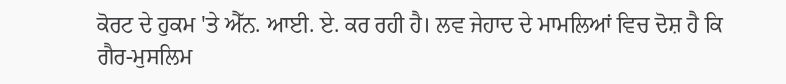ਕੋਰਟ ਦੇ ਹੁਕਮ 'ਤੇ ਐੱਨ. ਆਈ. ਏ. ਕਰ ਰਹੀ ਹੈ। ਲਵ ਜੇਹਾਦ ਦੇ ਮਾਮਲਿਆਂ ਵਿਚ ਦੋਸ਼ ਹੈ ਕਿ ਗੈਰ-ਮੁਸਲਿਮ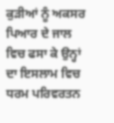ਕੁੜੀਆਂ ਨੂੰ ਅਕਸਰ ਪਿਆਰ ਦੇ ਜਾਲ ਵਿਚ ਫਸਾ ਕੇ ਉਨ੍ਹਾਂ ਦਾ ਇਸਲਾਮ ਵਿਚ ਧਰਮ ਪਰਿਵਰਤਨ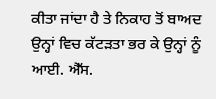ਕੀਤਾ ਜਾਂਦਾ ਹੈ ਤੇ ਨਿਕਾਹ ਤੋਂ ਬਾਅਦ ਉਨ੍ਹਾਂ ਵਿਚ ਕੱਟੜਤਾ ਭਰ ਕੇ ਉਨ੍ਹਾਂ ਨੂੰ ਆਈ. ਐੱਸ.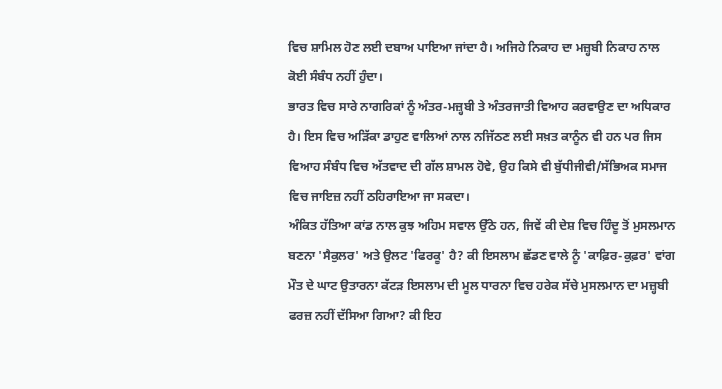ਵਿਚ ਸ਼ਾਮਿਲ ਹੋਣ ਲਈ ਦਬਾਅ ਪਾਇਆ ਜਾਂਦਾ ਹੈ। ਅਜਿਹੇ ਨਿਕਾਹ ਦਾ ਮਜ਼੍ਹਬੀ ਨਿਕਾਹ ਨਾਲ ਕੋਈ ਸੰਬੰਧ ਨਹੀਂ ਹੁੰਦਾ।
ਭਾਰਤ ਵਿਚ ਸਾਰੇ ਨਾਗਰਿਕਾਂ ਨੂੰ ਅੰਤਰ-ਮਜ਼੍ਹਬੀ ਤੇ ਅੰਤਰਜਾਤੀ ਵਿਆਹ ਕਰਵਾਉਣ ਦਾ ਅਧਿਕਾਰ ਹੈ। ਇਸ ਵਿਚ ਅੜਿੱਕਾ ਡਾਹੁਣ ਵਾਲਿਆਂ ਨਾਲ ਨਜਿੱਠਣ ਲਈ ਸਖ਼ਤ ਕਾਨੂੰਨ ਵੀ ਹਨ ਪਰ ਜਿਸ ਵਿਆਹ ਸੰਬੰਧ ਵਿਚ ਅੱਤਵਾਦ ਦੀ ਗੱਲ ਸ਼ਾਮਲ ਹੋਵੇ, ਉਹ ਕਿਸੇ ਵੀ ਬੁੱਧੀਜੀਵੀ/ਸੱਭਿਅਕ ਸਮਾਜ ਵਿਚ ਜਾਇਜ਼ ਨਹੀਂ ਠਹਿਰਾਇਆ ਜਾ ਸਕਦਾ।
ਅੰਕਿਤ ਹੱਤਿਆ ਕਾਂਡ ਨਾਲ ਕੁਝ ਅਹਿਮ ਸਵਾਲ ਉੱਠੇ ਹਨ, ਜਿਵੇਂ ਕੀ ਦੇਸ਼ ਵਿਚ ਹਿੰਦੂ ਤੋਂ ਮੁਸਲਮਾਨ ਬਣਨਾ 'ਸੈਕੁਲਰ' ਅਤੇ ਉਲਟ 'ਫਿਰਕੂ' ਹੈ? ਕੀ ਇਸਲਾਮ ਛੱਡਣ ਵਾਲੇ ਨੂੰ 'ਕਾਫ਼ਿਰ-ਕੁਫ਼ਰ' ਵਾਂਗ ਮੌਤ ਦੇ ਘਾਟ ਉਤਾਰਨਾ ਕੱਟੜ ਇਸਲਾਮ ਦੀ ਮੂਲ ਧਾਰਨਾ ਵਿਚ ਹਰੇਕ ਸੱਚੇ ਮੁਸਲਮਾਨ ਦਾ ਮਜ਼੍ਹਬੀ ਫਰਜ਼ ਨਹੀਂ ਦੱਸਿਆ ਗਿਆ? ਕੀ ਇਹ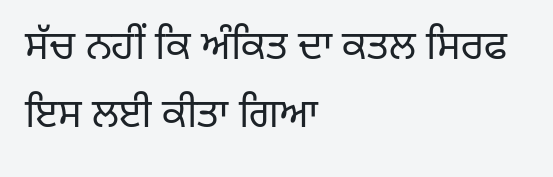ਸੱਚ ਨਹੀਂ ਕਿ ਅੰਕਿਤ ਦਾ ਕਤਲ ਸਿਰਫ ਇਸ ਲਈ ਕੀਤਾ ਗਿਆ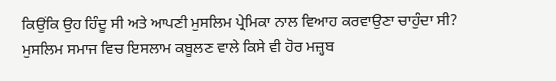ਕਿਉਂਕਿ ਉਹ ਹਿੰਦੂ ਸੀ ਅਤੇ ਆਪਣੀ ਮੁਸਲਿਮ ਪ੍ਰੇਮਿਕਾ ਨਾਲ ਵਿਆਹ ਕਰਵਾਉਣਾ ਚਾਹੁੰਦਾ ਸੀ?
ਮੁਸਲਿਮ ਸਮਾਜ ਵਿਚ ਇਸਲਾਮ ਕਬੂਲਣ ਵਾਲੇ ਕਿਸੇ ਵੀ ਹੋਰ ਮਜ਼੍ਹਬ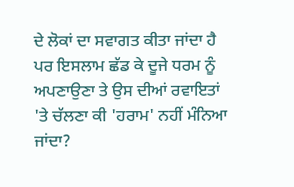ਦੇ ਲੋਕਾਂ ਦਾ ਸਵਾਗਤ ਕੀਤਾ ਜਾਂਦਾ ਹੈ ਪਰ ਇਸਲਾਮ ਛੱਡ ਕੇ ਦੂਜੇ ਧਰਮ ਨੂੰ ਅਪਣਾਉਣਾ ਤੇ ਉਸ ਦੀਆਂ ਰਵਾਇਤਾਂ 'ਤੇ ਚੱਲਣਾ ਕੀ 'ਹਰਾਮ' ਨਹੀਂ ਮੰਨਿਆ ਜਾਂਦਾ?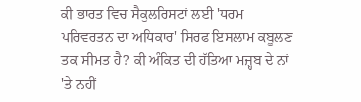ਕੀ ਭਾਰਤ ਵਿਚ ਸੈਕੁਲਰਿਸਟਾਂ ਲਈ 'ਧਰਮ ਪਰਿਵਰਤਨ ਦਾ ਅਧਿਕਾਰ' ਸਿਰਫ ਇਸਲਾਮ ਕਬੂਲਣ ਤਕ ਸੀਮਤ ਹੈ? ਕੀ ਅੰਕਿਤ ਦੀ ਹੱਤਿਆ ਮਜ਼੍ਹਬ ਦੇ ਨਾਂ 'ਤੇ ਨਹੀਂ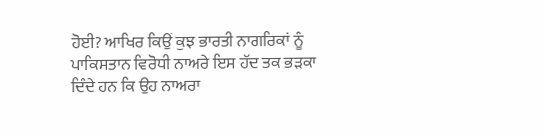ਹੋਈ? ਆਖਿਰ ਕਿਉਂ ਕੁਝ ਭਾਰਤੀ ਨਾਗਰਿਕਾਂ ਨੂੰ ਪਾਕਿਸਤਾਨ ਵਿਰੋਧੀ ਨਾਅਰੇ ਇਸ ਹੱਦ ਤਕ ਭੜਕਾ ਦਿੰਦੇ ਹਨ ਕਿ ਉਹ ਨਾਅਰਾ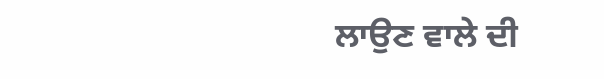ਲਾਉਣ ਵਾਲੇ ਦੀ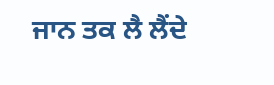ਜਾਨ ਤਕ ਲੈ ਲੈਂਦੇ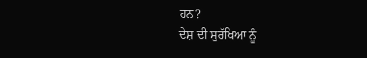ਹਨ?
ਦੇਸ਼ ਦੀ ਸੁਰੱਖਿਆ ਨੂੰ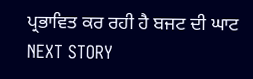ਪ੍ਰਭਾਵਿਤ ਕਰ ਰਹੀ ਹੈ ਬਜਟ ਦੀ ਘਾਟ
NEXT STORY